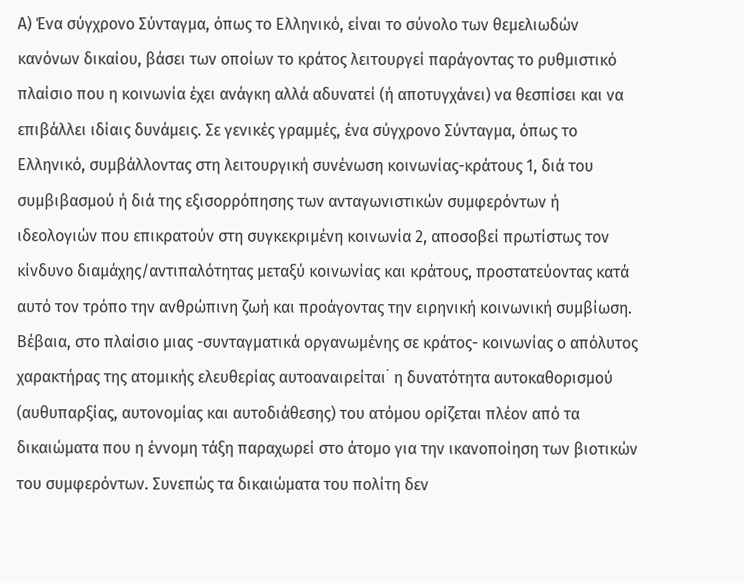Α) Ένα σύγχρονο Σύνταγμα, όπως το Ελληνικό, είναι το σύνολο των θεμελιωδών κανόνων δικαίου, βάσει των οποίων το κράτος λειτουργεί παράγοντας το ρυθμιστικό πλαίσιο που η κοινωνία έχει ανάγκη αλλά αδυνατεί (ή αποτυγχάνει) να θεσπίσει και να επιβάλλει ιδίαις δυνάμεις. Σε γενικές γραμμές, ένα σύγχρονο Σύνταγμα, όπως το Ελληνικό, συμβάλλοντας στη λειτουργική συνένωση κοινωνίας-κράτους 1, διά του συμβιβασμού ή διά της εξισορρόπησης των ανταγωνιστικών συμφερόντων ή ιδεολογιών που επικρατούν στη συγκεκριμένη κοινωνία 2, αποσοβεί πρωτίστως τον κίνδυνο διαμάχης/αντιπαλότητας μεταξύ κοινωνίας και κράτους, προστατεύοντας κατά αυτό τον τρόπο την ανθρώπινη ζωή και προάγοντας την ειρηνική κοινωνική συμβίωση. Βέβαια, στο πλαίσιο μιας -συνταγματικά οργανωμένης σε κράτος- κοινωνίας ο απόλυτος χαρακτήρας της ατομικής ελευθερίας αυτοαναιρείται﮲ η δυνατότητα αυτοκαθορισμού (αυθυπαρξίας, αυτονομίας και αυτοδιάθεσης) του ατόμου ορίζεται πλέον από τα δικαιώματα που η έννομη τάξη παραχωρεί στο άτομο για την ικανοποίηση των βιοτικών του συμφερόντων. Συνεπώς τα δικαιώματα του πολίτη δεν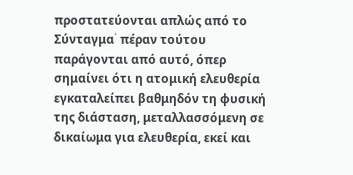προστατεύονται απλώς από το Σύνταγμα﮲ πέραν τούτου παράγονται από αυτό, όπερ σημαίνει ότι η ατομική ελευθερία εγκαταλείπει βαθμηδόν τη φυσική της διάσταση, μεταλλασσόμενη σε δικαίωμα για ελευθερία, εκεί και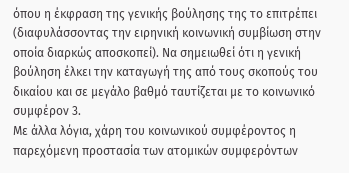όπου η έκφραση της γενικής βούλησης της το επιτρέπει (διαφυλάσσοντας την ειρηνική κοινωνική συμβίωση στην οποία διαρκώς αποσκοπεί). Να σημειωθεί ότι η γενική βούληση έλκει την καταγωγή της από τους σκοπούς του δικαίου και σε μεγάλο βαθμό ταυτίζεται με το κοινωνικό συμφέρον 3.
Με άλλα λόγια, χάρη του κοινωνικού συμφέροντος η παρεχόμενη προστασία των ατομικών συμφερόντων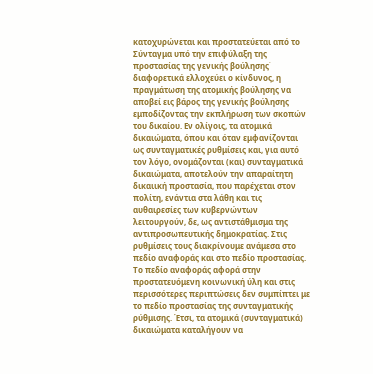κατοχυρώνεται και προστατεύεται από το Σύνταγμα υπό την επιφύλαξη της προστασίας της γενικής βούλησης﮲ διαφορετικά ελλοχεύει ο κίνδυνος, η πραγμάτωση της ατομικής βούλησης να αποβεί εις βάρος της γενικής βούλησης εμποδίζοντας την εκπλήρωση των σκοπών του δικαίου. Εν ολίγοις, τα ατομικά δικαιώματα, όπου και όταν εμφανίζονται ως συνταγματικές ρυθμίσεις και, για αυτό τον λόγο, ονομάζονται (και) συνταγματικά δικαιώματα, αποτελούν την απαραίτητη δικαιική προστασία, που παρέχεται στον πολίτη, ενάντια στα λάθη και τις αυθαιρεσίες των κυβερνώντων λειτουργούν, δε, ως αντιστάθμισμα της αντιπροσωπευτικής δημοκρατίας. Στις ρυθμίσεις τους διακρίνουμε ανάμεσα στο πεδίο αναφοράς και στο πεδίο προστασίας. Το πεδίο αναφοράς αφορά στην προστατευόμενη κοινωνική ύλη και στις περισσότερες περιπτώσεις δεν συμπίπτει με το πεδίο προστασίας της συνταγματικής ρύθμισης. Έτσι, τα ατομικά (συνταγματικά) δικαιώματα καταλήγουν να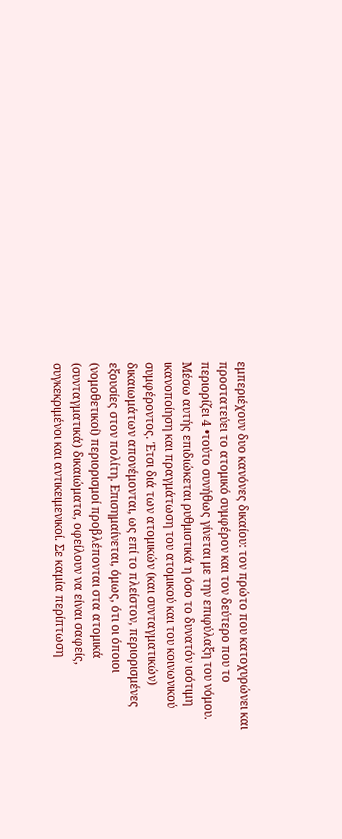εμπεριέχουν δυο κανόνες δικαίου: τον πρώτο που κατοχυρώνει και προστατεύει το ατομικό συμφέρον και τον δεύτερο που το περιορίζει 4 •τούτο συνήθως γίνεται με την επιφύλαξη του νόμου. Μέσω αυτής επιδιώκεται ρυθμιστικά η όσο το δυνατόν ισότιμη ικανοποίηση και πραγμάτωση του ατομικού και του κοινωνικού συμφέροντος. Έτσι διά των ατομικών (και συνταγματικών) δικαιωμάτων απονέμονται, ως επί το πλείστον, περιορισμένες εξουσίες στον πολίτη. Επισημαίνεται, όμως, ότι οι όποιοι (νομοθετικοί) περιορισμοί προβλέπονται στα ατομικά (συνταγματικά) δικαιώματα, οφείλουν να είναι σαφείς, συγκεκριμένοι και αντικειμενικοί. Σε καμία περίπτωση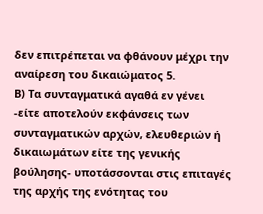δεν επιτρέπεται να φθάνουν μέχρι την αναίρεση του δικαιώματος 5.
Β) Τα συνταγματικά αγαθά εν γένει -είτε αποτελούν εκφάνσεις των συνταγματικών αρχών, ελευθεριών ή δικαιωμάτων είτε της γενικής βούλησης- υποτάσσονται στις επιταγές της αρχής της ενότητας του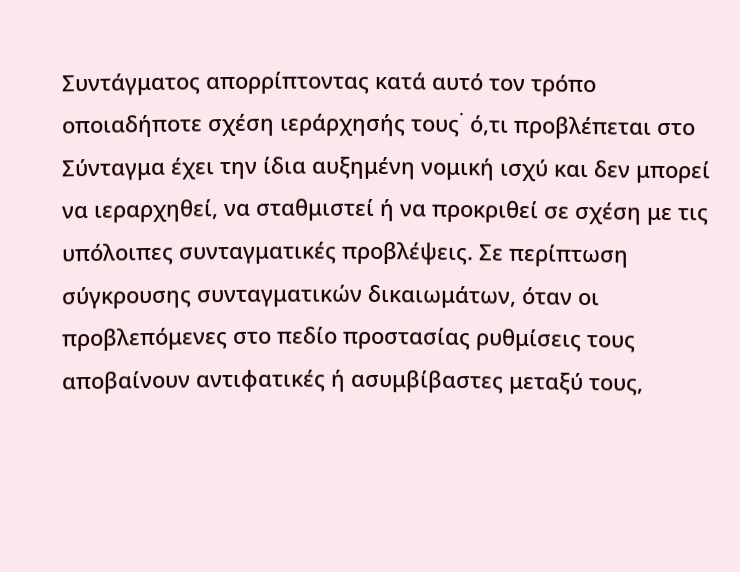Συντάγματος απορρίπτοντας κατά αυτό τον τρόπο οποιαδήποτε σχέση ιεράρχησής τους﮲ ό,τι προβλέπεται στο Σύνταγμα έχει την ίδια αυξημένη νομική ισχύ και δεν μπορεί να ιεραρχηθεί, να σταθμιστεί ή να προκριθεί σε σχέση με τις υπόλοιπες συνταγματικές προβλέψεις. Σε περίπτωση σύγκρουσης συνταγματικών δικαιωμάτων, όταν οι προβλεπόμενες στο πεδίο προστασίας ρυθμίσεις τους αποβαίνουν αντιφατικές ή ασυμβίβαστες μεταξύ τους,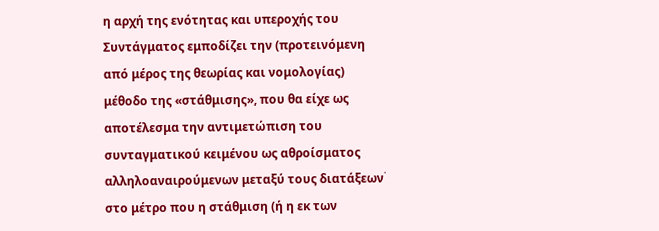η αρχή της ενότητας και υπεροχής του Συντάγματος εμποδίζει την (προτεινόμενη από μέρος της θεωρίας και νομολογίας) μέθοδο της «στάθμισης», που θα είχε ως αποτέλεσμα την αντιμετώπιση του συνταγματικού κειμένου ως αθροίσματος αλληλοαναιρούμενων μεταξύ τους διατάξεων﮲ στο μέτρο που η στάθμιση (ή η εκ των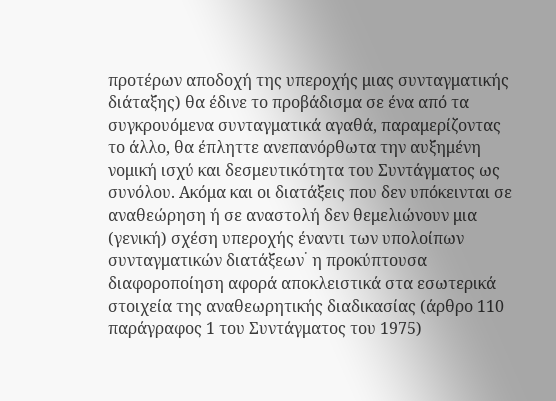προτέρων αποδοχή της υπεροχής μιας συνταγματικής διάταξης) θα έδινε το προβάδισμα σε ένα από τα συγκρουόμενα συνταγματικά αγαθά, παραμερίζοντας το άλλο, θα έπληττε ανεπανόρθωτα την αυξημένη νομική ισχύ και δεσμευτικότητα του Συντάγματος ως συνόλου. Ακόμα και οι διατάξεις που δεν υπόκεινται σε αναθεώρηση ή σε αναστολή δεν θεμελιώνουν μια (γενική) σχέση υπεροχής έναντι των υπολοίπων συνταγματικών διατάξεων﮲ η προκύπτουσα διαφοροποίηση αφορά αποκλειστικά στα εσωτερικά στοιχεία της αναθεωρητικής διαδικασίας (άρθρο 110 παράγραφος 1 του Συντάγματος του 1975)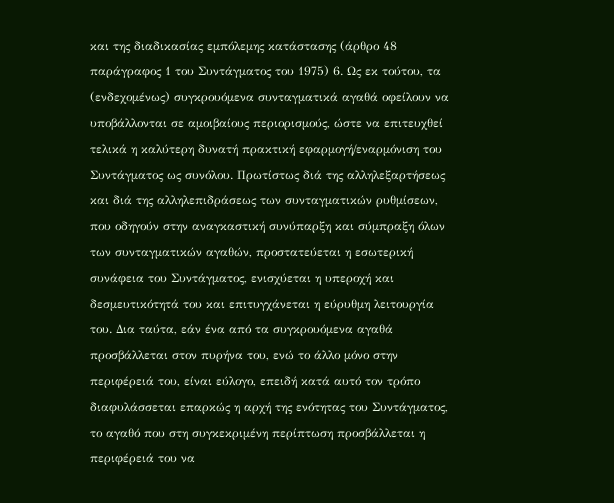και της διαδικασίας εμπόλεμης κατάστασης (άρθρο 48 παράγραφος 1 του Συντάγματος του 1975) 6. Ως εκ τούτου, τα (ενδεχομένως) συγκρουόμενα συνταγματικά αγαθά οφείλουν να υποβάλλονται σε αμοιβαίους περιορισμούς, ώστε να επιτευχθεί τελικά η καλύτερη δυνατή πρακτική εφαρμογή/εναρμόνιση του Συντάγματος ως συνόλου. Πρωτίστως διά της αλληλεξαρτήσεως και διά της αλληλεπιδράσεως των συνταγματικών ρυθμίσεων, που οδηγούν στην αναγκαστική συνύπαρξη και σύμπραξη όλων των συνταγματικών αγαθών, προστατεύεται η εσωτερική συνάφεια του Συντάγματος, ενισχύεται η υπεροχή και δεσμευτικότητά του και επιτυγχάνεται η εύρυθμη λειτουργία του. Δια ταύτα, εάν ένα από τα συγκρουόμενα αγαθά προσβάλλεται στον πυρήνα του, ενώ το άλλο μόνο στην περιφέρειά του, είναι εύλογο, επειδή κατά αυτό τον τρόπο διαφυλάσσεται επαρκώς η αρχή της ενότητας του Συντάγματος, το αγαθό που στη συγκεκριμένη περίπτωση προσβάλλεται η περιφέρειά του να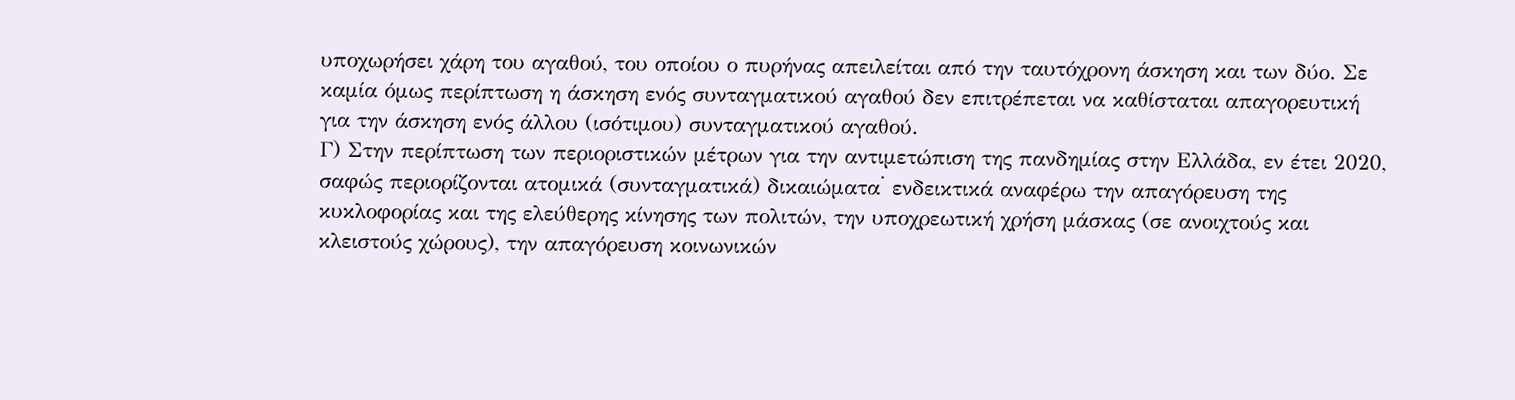υποχωρήσει χάρη του αγαθού, του οποίου ο πυρήνας απειλείται από την ταυτόχρονη άσκηση και των δύο. Σε καμία όμως περίπτωση η άσκηση ενός συνταγματικού αγαθού δεν επιτρέπεται να καθίσταται απαγορευτική για την άσκηση ενός άλλου (ισότιμου) συνταγματικού αγαθού.
Γ) Στην περίπτωση των περιοριστικών μέτρων για την αντιμετώπιση της πανδημίας στην Ελλάδα, εν έτει 2020, σαφώς περιορίζονται ατομικά (συνταγματικά) δικαιώματα﮲ ενδεικτικά αναφέρω την απαγόρευση της κυκλοφορίας και της ελεύθερης κίνησης των πολιτών, την υποχρεωτική χρήση μάσκας (σε ανοιχτούς και κλειστούς χώρους), την απαγόρευση κοινωνικών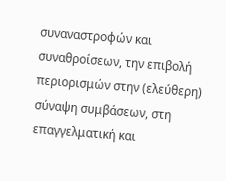συναναστροφών και συναθροίσεων, την επιβολή περιορισμών στην (ελεύθερη) σύναψη συμβάσεων, στη επαγγελματική και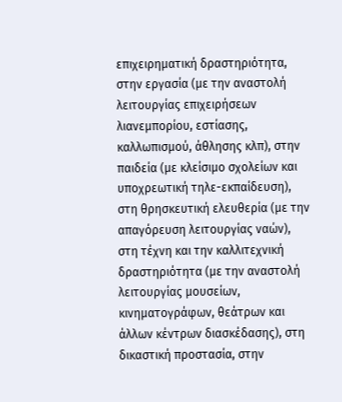επιχειρηματική δραστηριότητα, στην εργασία (με την αναστολή λειτουργίας επιχειρήσεων λιανεμπορίου, εστίασης, καλλωπισμού, άθλησης κλπ), στην παιδεία (με κλείσιμο σχολείων και υποχρεωτική τηλε-εκπαίδευση), στη θρησκευτική ελευθερία (με την απαγόρευση λειτουργίας ναών), στη τέχνη και την καλλιτεχνική δραστηριότητα (με την αναστολή λειτουργίας μουσείων, κινηματογράφων, θεάτρων και άλλων κέντρων διασκέδασης), στη δικαστική προστασία, στην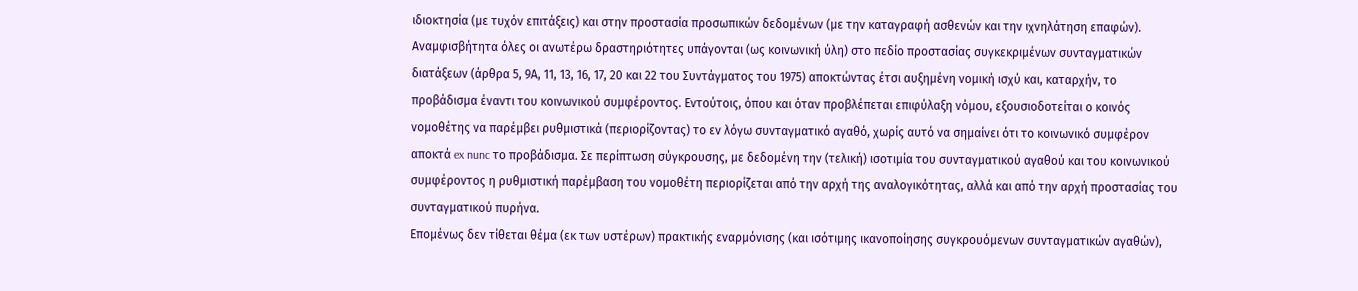ιδιοκτησία (με τυχόν επιτάξεις) και στην προστασία προσωπικών δεδομένων (με την καταγραφή ασθενών και την ιχνηλάτηση επαφών).
Αναμφισβήτητα όλες οι ανωτέρω δραστηριότητες υπάγονται (ως κοινωνική ύλη) στο πεδίο προστασίας συγκεκριμένων συνταγματικών διατάξεων (άρθρα 5, 9Α, 11, 13, 16, 17, 20 και 22 του Συντάγματος του 1975) αποκτώντας έτσι αυξημένη νομική ισχύ και, καταρχήν, το προβάδισμα έναντι του κοινωνικού συμφέροντος. Εντούτοις, όπου και όταν προβλέπεται επιφύλαξη νόμου, εξουσιοδοτείται ο κοινός νομοθέτης να παρέμβει ρυθμιστικά (περιορίζοντας) το εν λόγω συνταγματικό αγαθό, χωρίς αυτό να σημαίνει ότι το κοινωνικό συμφέρον αποκτά ex nunc το προβάδισμα. Σε περίπτωση σύγκρουσης, με δεδομένη την (τελική) ισοτιμία του συνταγματικού αγαθού και του κοινωνικού συμφέροντος η ρυθμιστική παρέμβαση του νομοθέτη περιορίζεται από την αρχή της αναλογικότητας, αλλά και από την αρχή προστασίας του συνταγματικού πυρήνα.
Επομένως δεν τίθεται θέμα (εκ των υστέρων) πρακτικής εναρμόνισης (και ισότιμης ικανοποίησης συγκρουόμενων συνταγματικών αγαθών),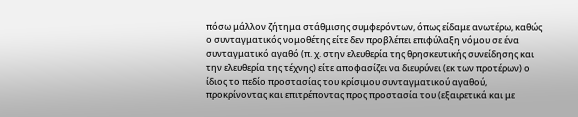πόσω μάλλον ζήτημα στάθμισης συμφερόντων, όπως είδαμε ανωτέρω, καθώς ο συνταγματικός νομοθέτης είτε δεν προβλέπει επιφύλαξη νόμου σε ένα συνταγματικό αγαθό (π. χ. στην ελευθερία της θρησκευτικής συνείδησης και την ελευθερία της τέχνης) είτε αποφασίζει να διευρύνει (εκ των προτέρων) ο ίδιος το πεδίο προστασίας του κρίσιμου συνταγματικού αγαθού, προκρίνοντας και επιτρέποντας προς προστασία του (εξαιρετικά και με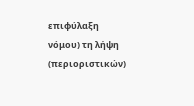επιφύλαξη νόμου) τη λήψη (περιοριστικών)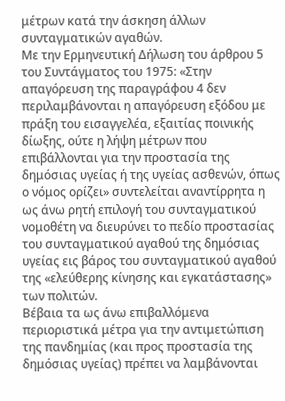μέτρων κατά την άσκηση άλλων συνταγματικών αγαθών.
Με την Ερμηνευτική Δήλωση του άρθρου 5 του Συντάγματος του 1975: «Στην απαγόρευση της παραγράφου 4 δεν περιλαμβάνονται η απαγόρευση εξόδου με πράξη του εισαγγελέα, εξαιτίας ποινικής δίωξης, ούτε η λήψη μέτρων που επιβάλλονται για την προστασία της δημόσιας υγείας ή της υγείας ασθενών, όπως ο νόμος ορίζει» συντελείται αναντίρρητα η ως άνω ρητή επιλογή του συνταγματικού νομοθέτη να διευρύνει το πεδίο προστασίας του συνταγματικού αγαθού της δημόσιας υγείας εις βάρος του συνταγματικού αγαθού της «ελεύθερης κίνησης και εγκατάστασης» των πολιτών.
Βέβαια τα ως άνω επιβαλλόμενα περιοριστικά μέτρα για την αντιμετώπιση της πανδημίας (και προς προστασία της δημόσιας υγείας) πρέπει να λαμβάνονται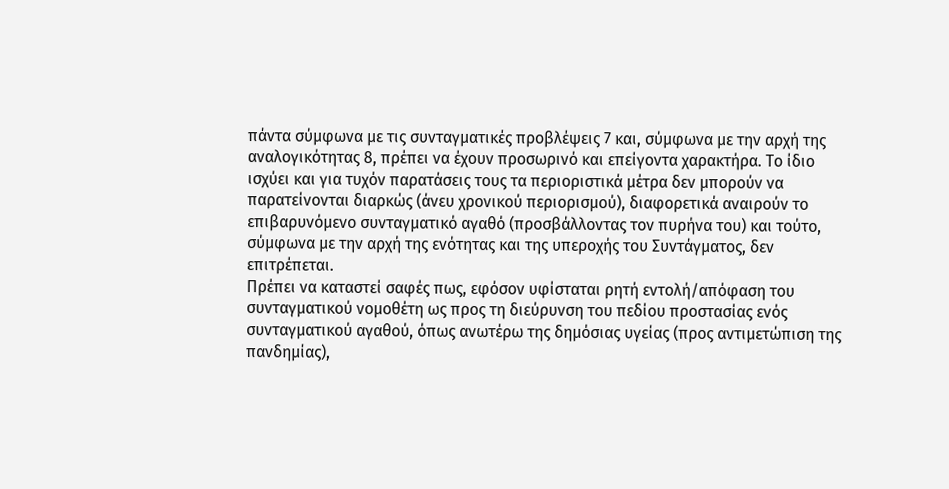πάντα σύμφωνα με τις συνταγματικές προβλέψεις 7 και, σύμφωνα με την αρχή της αναλογικότητας 8, πρέπει να έχουν προσωρινό και επείγοντα χαρακτήρα. Το ίδιο ισχύει και για τυχόν παρατάσεις τους τα περιοριστικά μέτρα δεν μπορούν να παρατείνονται διαρκώς (άνευ χρονικού περιορισμού), διαφορετικά αναιρούν το επιβαρυνόμενο συνταγματικό αγαθό (προσβάλλοντας τον πυρήνα του) και τούτο, σύμφωνα με την αρχή της ενότητας και της υπεροχής του Συντάγματος, δεν επιτρέπεται.
Πρέπει να καταστεί σαφές πως, εφόσον υφίσταται ρητή εντολή/απόφαση του συνταγματικού νομοθέτη ως προς τη διεύρυνση του πεδίου προστασίας ενός συνταγματικού αγαθού, όπως ανωτέρω της δημόσιας υγείας (προς αντιμετώπιση της πανδημίας),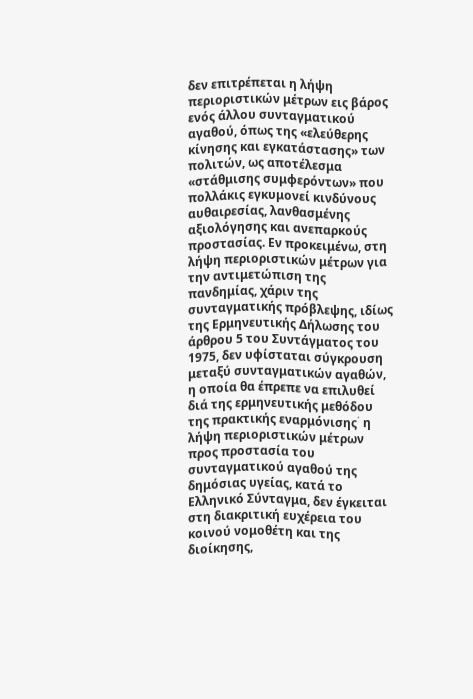δεν επιτρέπεται η λήψη περιοριστικών μέτρων εις βάρος ενός άλλου συνταγματικού αγαθού, όπως της «ελεύθερης κίνησης και εγκατάστασης» των πολιτών, ως αποτέλεσμα «στάθμισης συμφερόντων» που πολλάκις εγκυμονεί κινδύνους αυθαιρεσίας, λανθασμένης αξιολόγησης και ανεπαρκούς προστασίας. Εν προκειμένω, στη λήψη περιοριστικών μέτρων για την αντιμετώπιση της πανδημίας, χάριν της συνταγματικής πρόβλεψης, ιδίως της Ερμηνευτικής Δήλωσης του άρθρου 5 του Συντάγματος του 1975, δεν υφίσταται σύγκρουση μεταξύ συνταγματικών αγαθών, η οποία θα έπρεπε να επιλυθεί διά της ερμηνευτικής μεθόδου της πρακτικής εναρμόνισης﮲ η λήψη περιοριστικών μέτρων προς προστασία του συνταγματικού αγαθού της δημόσιας υγείας, κατά το Ελληνικό Σύνταγμα, δεν έγκειται στη διακριτική ευχέρεια του κοινού νομοθέτη και της διοίκησης,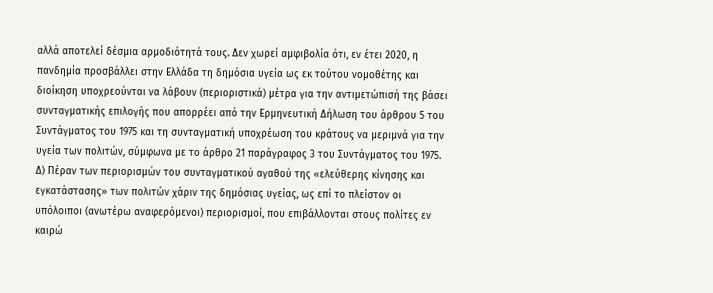αλλά αποτελεί δέσμια αρμοδιότητά τους. Δεν χωρεί αμφιβολία ότι, εν έτει 2020, η πανδημία προσβάλλει στην Ελλάδα τη δημόσια υγεία ως εκ τούτου νομοθέτης και διοίκηση υποχρεούνται να λάβουν (περιοριστικά) μέτρα για την αντιμετώπισή της βάσει συνταγματικής επιλογής που απορρέει από την Ερμηνευτική Δήλωση του άρθρου 5 του Συντάγματος του 1975 και τη συνταγματική υποχρέωση του κράτους να μεριμνά για την υγεία των πολιτών, σύμφωνα με το άρθρο 21 παράγραφος 3 του Συντάγματος του 1975.
Δ) Πέραν των περιορισμών του συνταγματικού αγαθού της «ελεύθερης κίνησης και εγκατάστασης» των πολιτών χάριν της δημόσιας υγείας, ως επί το πλείστον οι υπόλοιποι (ανωτέρω αναφερόμενοι) περιορισμοί, που επιβάλλονται στους πολίτες εν καιρώ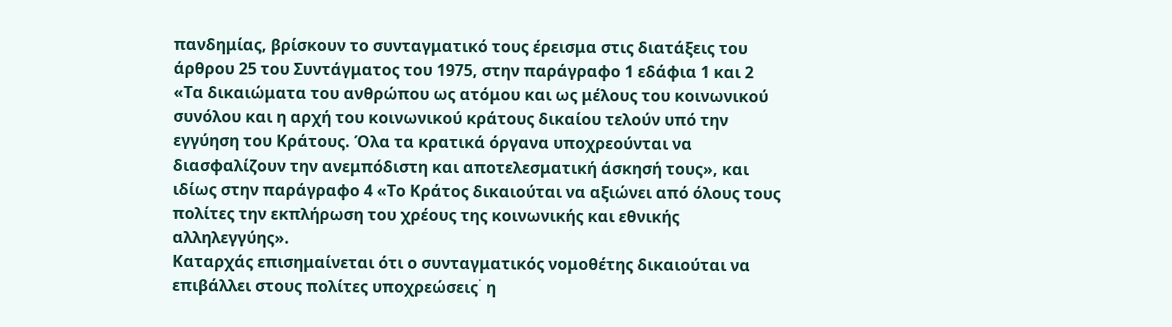πανδημίας, βρίσκουν το συνταγματικό τους έρεισμα στις διατάξεις του άρθρου 25 του Συντάγματος του 1975, στην παράγραφο 1 εδάφια 1 και 2 «Τα δικαιώματα του ανθρώπου ως ατόμου και ως μέλους του κοινωνικού συνόλου και η αρχή του κοινωνικού κράτους δικαίου τελούν υπό την εγγύηση του Κράτους. Όλα τα κρατικά όργανα υποχρεούνται να διασφαλίζουν την ανεμπόδιστη και αποτελεσματική άσκησή τους», και ιδίως στην παράγραφο 4 «Το Κράτος δικαιούται να αξιώνει από όλους τους πολίτες την εκπλήρωση του χρέους της κοινωνικής και εθνικής αλληλεγγύης».
Καταρχάς επισημαίνεται ότι ο συνταγματικός νομοθέτης δικαιούται να επιβάλλει στους πολίτες υποχρεώσεις﮲ η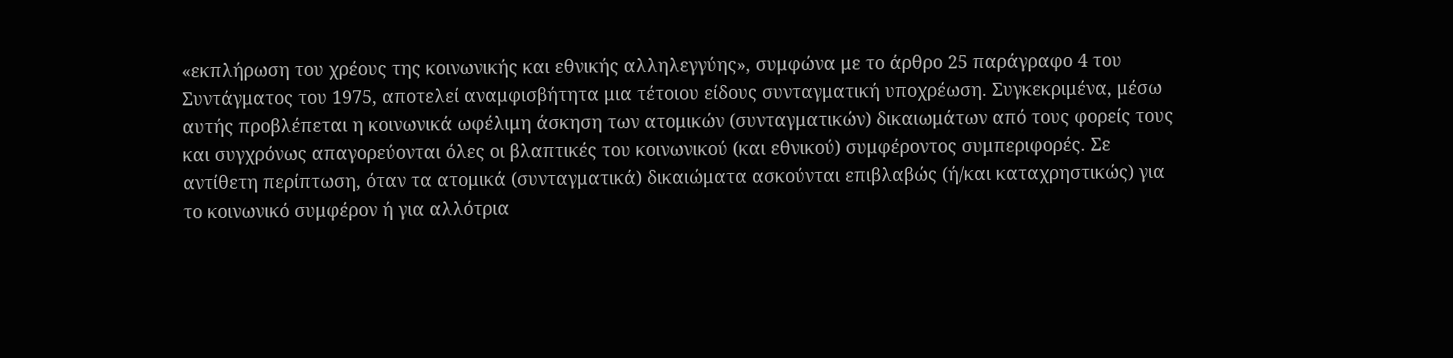«εκπλήρωση του χρέους της κοινωνικής και εθνικής αλληλεγγύης», συμφώνα με το άρθρο 25 παράγραφο 4 του Συντάγματος του 1975, αποτελεί αναμφισβήτητα μια τέτοιου είδους συνταγματική υποχρέωση. Συγκεκριμένα, μέσω αυτής προβλέπεται η κοινωνικά ωφέλιμη άσκηση των ατομικών (συνταγματικών) δικαιωμάτων από τους φορείς τους και συγχρόνως απαγορεύονται όλες οι βλαπτικές του κοινωνικού (και εθνικού) συμφέροντος συμπεριφορές. Σε αντίθετη περίπτωση, όταν τα ατομικά (συνταγματικά) δικαιώματα ασκούνται επιβλαβώς (ή/και καταχρηστικώς) για το κοινωνικό συμφέρον ή για αλλότρια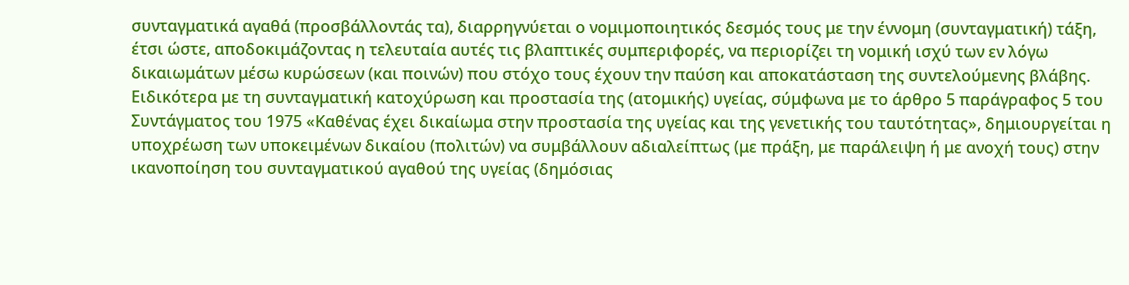συνταγματικά αγαθά (προσβάλλοντάς τα), διαρρηγνύεται ο νομιμοποιητικός δεσμός τους με την έννομη (συνταγματική) τάξη, έτσι ώστε, αποδοκιμάζοντας η τελευταία αυτές τις βλαπτικές συμπεριφορές, να περιορίζει τη νομική ισχύ των εν λόγω δικαιωμάτων μέσω κυρώσεων (και ποινών) που στόχο τους έχουν την παύση και αποκατάσταση της συντελούμενης βλάβης. Ειδικότερα με τη συνταγματική κατοχύρωση και προστασία της (ατομικής) υγείας, σύμφωνα με το άρθρο 5 παράγραφος 5 του Συντάγματος του 1975 «Καθένας έχει δικαίωμα στην προστασία της υγείας και της γενετικής του ταυτότητας», δημιουργείται η υποχρέωση των υποκειμένων δικαίου (πολιτών) να συμβάλλουν αδιαλείπτως (με πράξη, με παράλειψη ή με ανοχή τους) στην ικανοποίηση του συνταγματικού αγαθού της υγείας (δημόσιας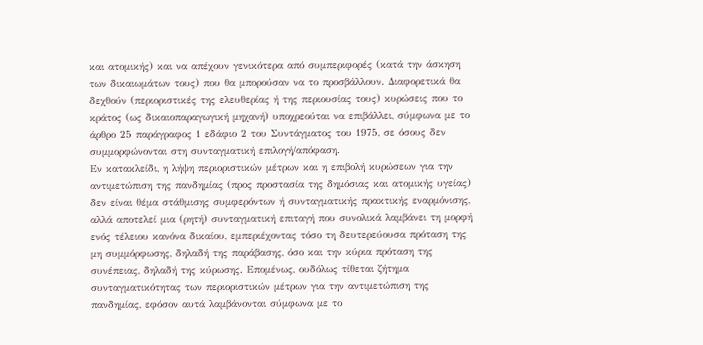και ατομικής) και να απέχουν γενικότερα από συμπεριφορές (κατά την άσκηση των δικαιωμάτων τους) που θα μπορούσαν να το προσβάλλουν. Διαφορετικά θα δεχθούν (περιοριστικές της ελευθερίας ή της περιουσίας τους) κυρώσεις που το κράτος (ως δικαιοπαραγωγική μηχανή) υποχρεούται να επιβάλλει, σύμφωνα με το άρθρο 25 παράγραφος 1 εδάφιο 2 του Συντάγματος του 1975, σε όσους δεν συμμορφώνονται στη συνταγματική επιλογή/απόφαση.
Εν κατακλείδι, η λήψη περιοριστικών μέτρων και η επιβολή κυρώσεων για την αντιμετώπιση της πανδημίας (προς προστασία της δημόσιας και ατομικής υγείας) δεν είναι θέμα στάθμισης συμφερόντων ή συνταγματικής πρακτικής εναρμόνισης, αλλά αποτελεί μια (ρητή) συνταγματική επιταγή που συνολικά λαμβάνει τη μορφή ενός τέλειου κανόνα δικαίου, εμπεριέχοντας τόσο τη δευτερεύουσα πρόταση της μη συμμόρφωσης, δηλαδή της παράβασης, όσο και την κύρια πρόταση της συνέπειας, δηλαδή της κύρωσης. Επομένως, ουδόλως τίθεται ζήτημα συνταγματικότητας των περιοριστικών μέτρων για την αντιμετώπιση της πανδημίας, εφόσον αυτά λαμβάνονται σύμφωνα με το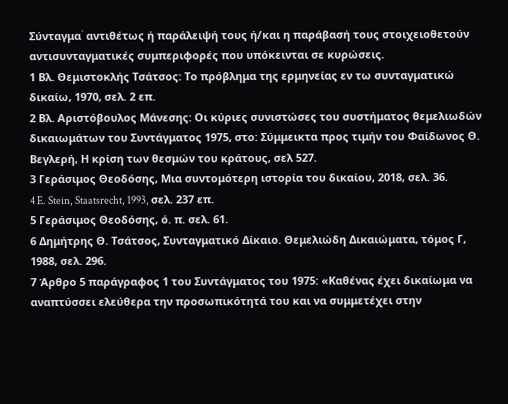Σύνταγμα﮲ αντιθέτως ή παράλειψή τους ή/και η παράβασή τους στοιχειοθετούν αντισυνταγματικές συμπεριφορές που υπόκεινται σε κυρώσεις.
1 Βλ. Θεμιστοκλής Τσάτσος: Το πρόβλημα της ερμηνείας εν τω συνταγματικώ δικαίω, 1970, σελ. 2 επ.
2 Βλ. Αριστόβουλος Μάνεσης: Οι κύριες συνιστώσες του συστήματος θεμελιωδών δικαιωμάτων του Συντάγματος 1975, στο: Σύμμεικτα προς τιμήν του Φαίδωνος Θ. Βεγλερή, Η κρίση των θεσμών του κράτους, σελ 527.
3 Γεράσιμος Θεοδόσης, Μια συντομότερη ιστορία του δικαίου, 2018, σελ. 36.
4 E. Stein, Staatsrecht, 1993, σελ. 237 επ.
5 Γεράσιμος Θεοδόσης, ό. π. σελ. 61.
6 Δημήτρης Θ. Τσάτσος, Συνταγματικό Δίκαιο. Θεμελιώδη Δικαιώματα, τόμος Γ, 1988, σελ. 296.
7 Άρθρο 5 παράγραφος 1 του Συντάγματος του 1975: «Καθένας έχει δικαίωμα να αναπτύσσει ελεύθερα την προσωπικότητά του και να συμμετέχει στην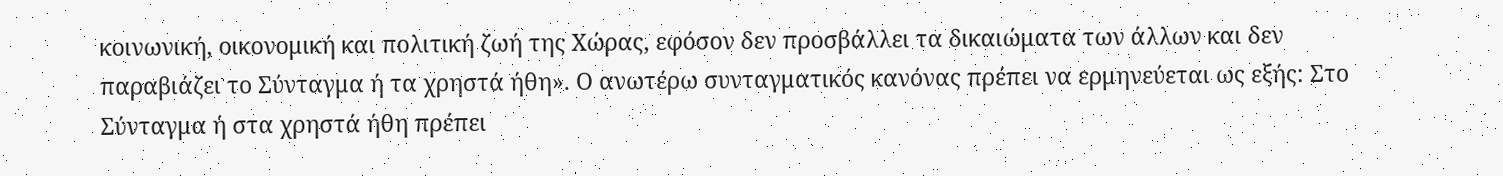κοινωνική, οικονομική και πολιτική ζωή της Χώρας, εφόσον δεν προσβάλλει τα δικαιώματα των άλλων και δεν παραβιάζει το Σύνταγμα ή τα χρηστά ήθη». Ο ανωτέρω συνταγματικός κανόνας πρέπει να ερμηνεύεται ως εξής: Στο Σύνταγμα ή στα χρηστά ήθη πρέπει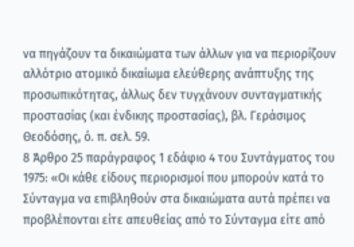να πηγάζουν τα δικαιώματα των άλλων για να περιορίζουν αλλότριο ατομικό δικαίωμα ελεύθερης ανάπτυξης της προσωπικότητας, άλλως δεν τυγχάνουν συνταγματικής προστασίας (και ένδικης προστασίας), βλ. Γεράσιμος Θεοδόσης, ό. π. σελ. 59.
8 Άρθρο 25 παράγραφος 1 εδάφιο 4 του Συντάγματος του 1975: «Οι κάθε είδους περιορισμοί που μπορούν κατά το Σύνταγμα να επιβληθούν στα δικαιώματα αυτά πρέπει να προβλέπονται είτε απευθείας από το Σύνταγμα είτε από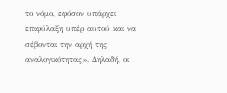το νόμο, εφόσον υπάρχει επιφύλαξη υπέρ αυτού και να σέβονται την αρχή της αναλογικότητας». Δηλαδή, οι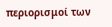περιορισμοί των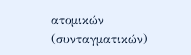ατομικών (συνταγματικών)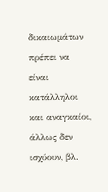δικαιωμάτων πρέπει να είναι κατάλληλοι και αναγκαίοι, άλλως δεν ισχύουν, βλ.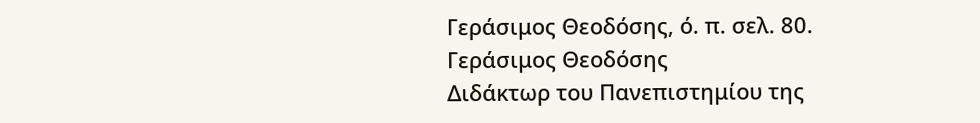Γεράσιμος Θεοδόσης, ό. π. σελ. 80.
Γεράσιμος Θεοδόσης
Διδάκτωρ του Πανεπιστημίου της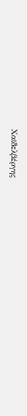Χαϊδελβέργης